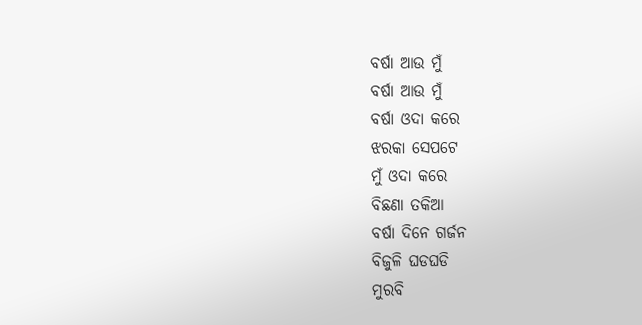ବର୍ଷା ଆଉ ମୁଁ
ବର୍ଷା ଆଉ ମୁଁ
ବର୍ଷା ଓଦା କରେ
ଝରକା ସେପଟେ
ମୁଁ ଓଦା କରେ
ବିଛଣା ତକିଆ
ବର୍ଷା ଦିନେ ଗର୍ଜନ
ବିଜୁଳି ଘଡଘଡି
ମୁରବି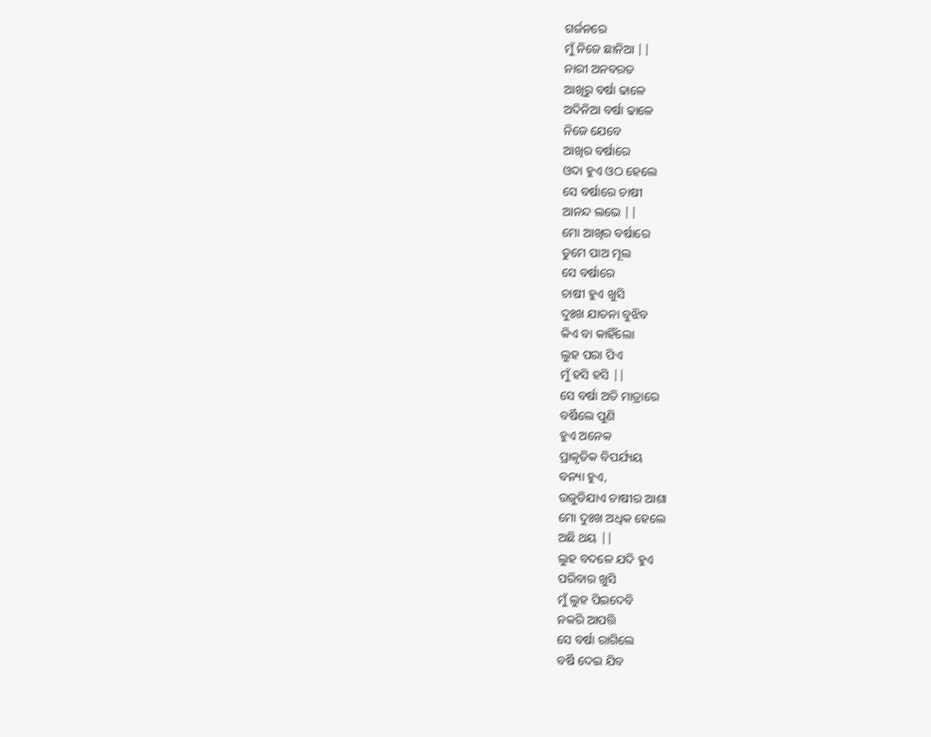ଗର୍ଜନରେ
ମୁଁ ନିଜେ ଛାନିଆ ||
ନାରୀ ଅନବରତ
ଆଖିରୁ ବର୍ଷା ଢାଳେ
ଅଦିନିଆ ବର୍ଷା ଢାଳେ
ନିଜେ ଯେବେ
ଆଖିର ବର୍ଷାରେ
ଓଦା ହୁଏ ଓଠ ହେଲେ
ସେ ବର୍ଷାରେ ଚାଷୀ
ଆନନ୍ଦ ଲଭେ ||
ମୋ ଆଖିର ବର୍ଷାରେ
ତୁମେ ପାଅ ମୂଲ
ସେ ବର୍ଷାରେ
ଚାଷୀ ହୁଏ ଖୁସି
ଦୁଃଖ ଯାତନା ବୁଝିବ
କିଏ ବା କାହିଁଲୋ
ଲୁହ ପରା ପିଏ
ମୁଁ ହସି ହସି ||
ସେ ବର୍ଷା ଅତି ମାତ୍ରାରେ
ବର୍ଷିଲେ ପୁଣି
ହୁଏ ଅନେକ
ପ୍ରାକୃତିକ ବିପର୍ଯ୍ୟୟ
ବନ୍ୟା ହୁଏ,
ଉଜୁଡିଯାଏ ଚାଷୀର ଆଶା
ମୋ ଦୁଃଖ ଅଧିକ ହେଲେ
ଅଛି ଥୟ ||
ଲୁହ ବଦଳେ ଯଦି ହୁଏ
ପରିବାର ଖୁସି
ମୁଁ ଲୁହ ପିଇଦେବି
ନକରି ଆପତ୍ତି
ସେ ବର୍ଷା ରାଗିଲେ
ବର୍ଷି ଦେଇ ଯିବ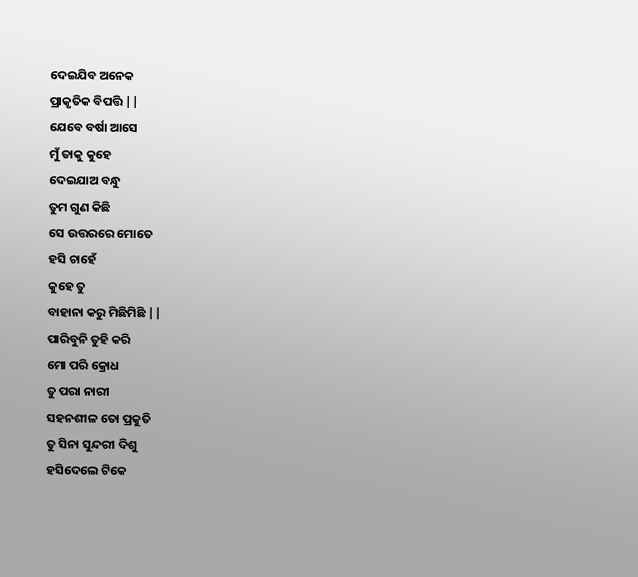ଦେଇଯିବ ଅନେକ
ପ୍ରାକୃତିକ ବିପତ୍ତି ||
ଯେବେ ବର୍ଷା ଆସେ
ମୁଁ ତାକୁ କୁହେ
ଦେଇଯାଅ ବନ୍ଧୁ
ତୁମ ଗୁଣ କିଛି
ସେ ଉତ୍ତରରେ ମୋତେ
ହସି ଚାହେଁ
କୁହେ ତୁ
ବାହାନା କରୁ ମିଛିମିଛି ||
ପାରିବୁନି ତୁହି କରି
ମୋ ପରି କ୍ରୋଧ
ତୁ ପରା ନାରୀ
ସହନଶୀଳ ତୋ ପ୍ରକୁତି
ତୁ ସିନା ସୁନ୍ଦରୀ ଦିଶୁ
ହସିଦେଲେ ଟିକେ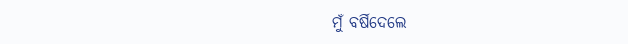ମୁଁ ବର୍ଷିଦେଲେ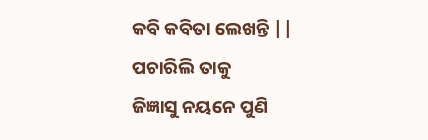କବି କବିତା ଲେଖନ୍ତି ||
ପଚାରିଲି ତାକୁ
ଜିଜ୍ଞାସୁ ନୟନେ ପୁଣି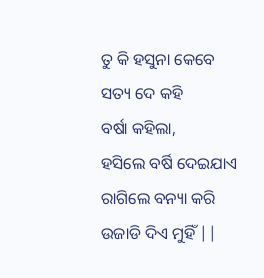ତୁ କି ହସୁନା କେବେ
ସତ୍ୟ ଦେ କହି
ବର୍ଷା କହିଲା,
ହସିଲେ ବର୍ଷି ଦେଇଯାଏ
ରାଗିଲେ ବନ୍ୟା କରି
ଉଜାଡି ଦିଏ ମୁହିଁ ||